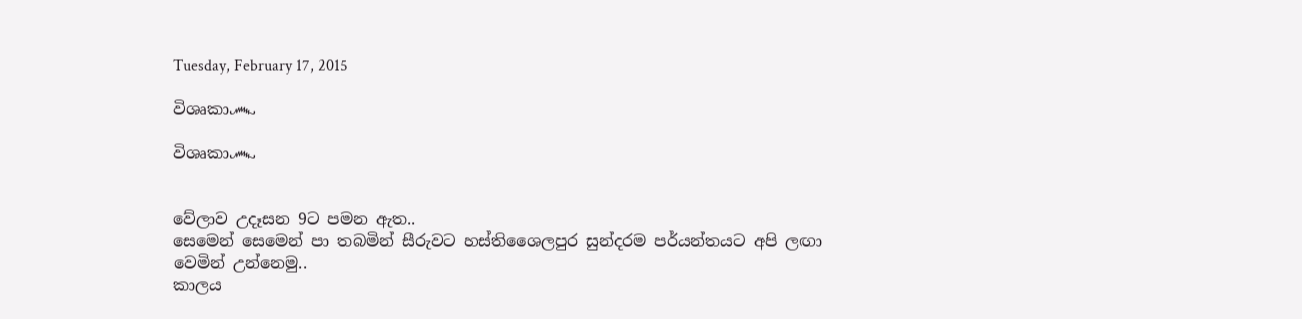Tuesday, February 17, 2015

විශෘකා෴

විශෘකා෴


වේලාව උදෑසන 9ට පමන ඇත..
සෙමෙන් සෙමෙන් පා තබමින් සීරුවට හස්තිශෛලපුර සුන්දරම පර්යන්තයට අපි ලඟා වෙමින් උන්නෙමු..
කාලය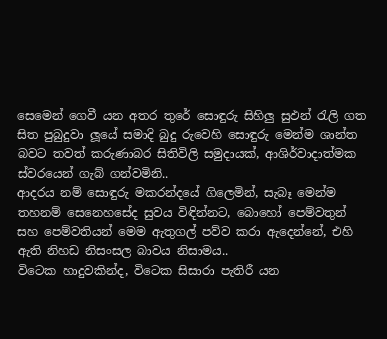සෙමෙන් ගෙවී යන අතර තුරේ සොඳුරු සිහිලු සුඵන් රැලි ගත සිත පුබුදුවා ලූයේ සමාදි බුදු රුවෙහි සොඳුරු මෙන්ම ශාන්ත බවට තවත් කරුණාබර සිතිවිලි සමුදායක්, ආශිර්වාදාත්මක ස්වරයෙන් ගැබ් ගන්වමිනි..
ආදරය නම් සොඳුරු මකරන්දයේ ගිලෙමින්, සැබෑ මෙන්ම තහනම් සෙනෙහසේද සුවය විඳින්නට, බොහෝ පෙම්වතුන් සහ පෙම්වතියන් මෙම ඇතුගල් පව්ව කරා ඇදෙන්නේ, එහි ඇති නිහඩ නිසංසල බාවය නිසාමය..
විටෙක හාදුවකින්ද, විටෙක සිසාරා පැතිරී යන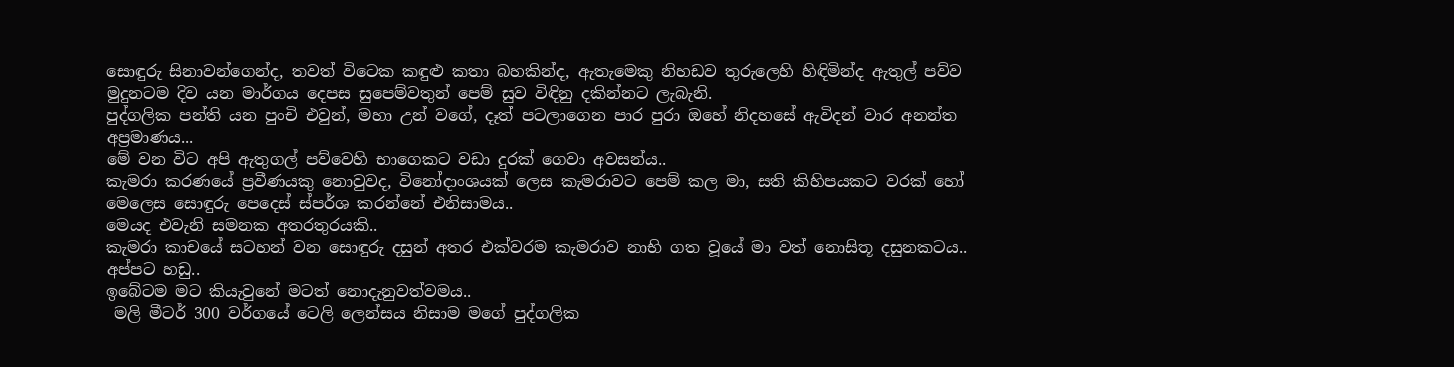සොඳුරු සිනාවන්ගෙන්ද, තවත් විටෙක කඳුළු කතා බහකින්ද, ඇතැමෙකු නිහඩව තුරුලෙහි හිඳිමින්ද ඇතුල් පව්ව මුදුනටම දිව යන මාර්ගය දෙපස සුපෙම්වතුන් පෙම් සුව විඳිනු දකින්නට ලැබැනි.
පුද්ගලික පන්ති යන පුංචි එවුන්, මහා උන් වගේ, දෑත් පටලාගෙන පාර පුරා ඔහේ නිදහසේ ඇවිදන් වාර අනන්ත අප්‍රමාණය...
මේ වන විට අපි ඇතුගල් පව්වෙහි භාගෙකට වඩා දුරක් ගෙවා අවසන්ය..
කැමරා කරණයේ ප්‍රවීණයකු නොවුවද, විනෝදාංශයක් ලෙස කැමරාවට පෙම් කල මා, සති කිහිපයකට වරක් හෝ මෙලෙස සොඳුරු පෙදෙස් ස්පර්ශ කරන්නේ එනිසාමය..
මෙයද එවැනි සමනක අතරතුරයකි..
කැමරා කාචයේ සටහන් වන සොඳුරු දසුන් අතර එක්වරම කැමරාව නාභි ගත වූයේ මා වත් නොසිතූ දසුනකටය..
අප්පට හඩු..
ඉබේටම මට කියැවුනේ මටත් නොදැනුවත්වමය..
 මලි මීටර් 300 වර්ගයේ ටෙලි ලෙන්සය නිසාම මගේ පුද්ගලික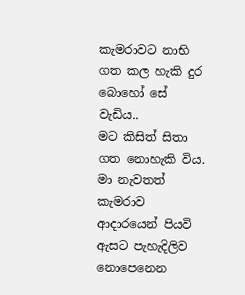කැමරාවට නාභි ගත කල හැකි දුර බොහෝ සේ වැඩිය..
මට කිසිත් සිතා ගත නොහැකි විය.
මා නැවතත් කැමරාව ආදාරයෙන් පියවි ඇසට පැහැදිලිව නොපෙනෙන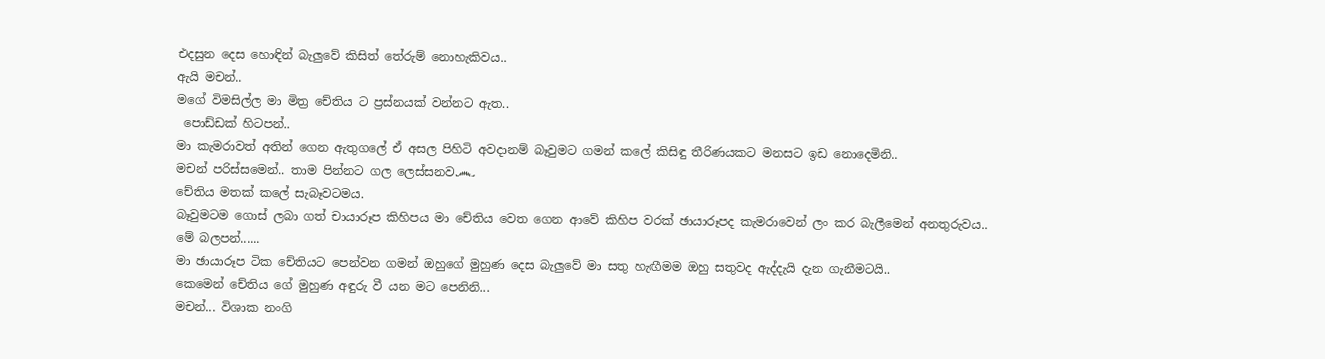එදසුන දෙස හොඳින් බැලුවේ කිසිත් තේරුම් නොහැකිවය..
ඇයි මචන්..
මගේ විමසිල්ල මා මිත්‍ර චේතිය ට ප්‍රස්නයක් වන්නට ඇත..
 පොඩ්ඩක් හිටපන්..
මා කැමරාවත් අතින් ගෙන ඇතුගලේ ඒ අසල පිහිටි අවදානම් බෑවුමට ගමන් කලේ කිසිඳු තීරිණයකට මනසට ඉඩ නොදෙමිනි..
මචන් පරිස්සමෙන්.. තාම පින්නට ගල ලෙස්සනව෴
චේතිය මතක් කලේ සැබෑවටමය.
බෑවුමටම ගොස් ලබා ගත් චායාරූප කිහිපය මා චේතිය වෙත ගෙන ආවේ කිහිප වරක් ඡායාරූපද කැමරාවෙන් ලං කර බැලීමෙන් අනතුරුවය..
මේ බලපන්......
මා ඡායාරූප ටික චේතියට පෙන්වන ගමන් ඔහුගේ මුහුණ දෙස බැලුවේ මා සතු හැඟීමම ඔහු සතුවද ඇද්දැයි දැන ගැනීමටයි..
කෙමෙන් චේතිය ගේ මුහුණ අඳුරු වී යන මට පෙනිනි...
මචන්... විශාක නංගි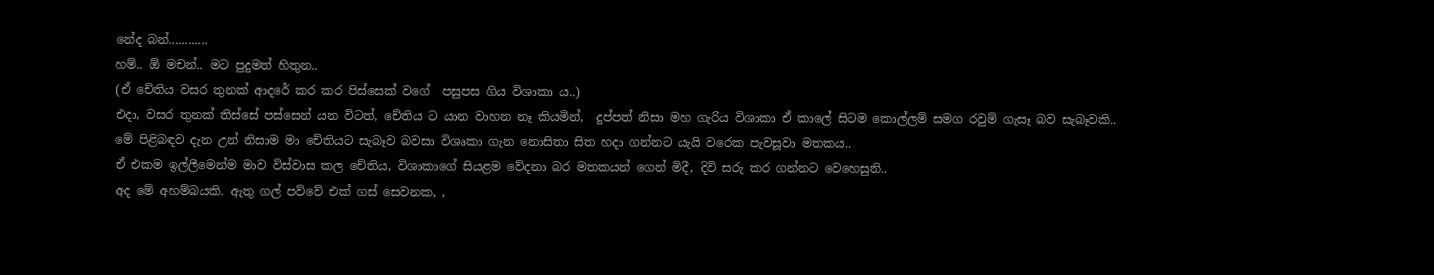නේද බන්............
හම්.. ඕ මචන්.. මට පුදුමත් හිතුන..
(ඒ චේතිය වසර තුනක් ආදරේ කර කර පිස්සෙක් වගේ  පසුපස ගිය විශාකා ය..)
එදා, වසර තුනක් තිස්සේ පස්සෙන් යන විටත්, චේතිය ට යාන වාහන නෑ කියමින්,  දුප්පත් නිසා මහ ගැරිය විශාකා ඒ කාලේ සිටම කොල්ලම් සමග රවුම් ගැසෑ බව සැබෑවකි..
මේ පිළිබඳව දැන උන් නිසාම මා චේතියට සැබෑව බවසා විශෘකා ගැන නොසිතා සිත හදා ගන්නට යැයි වරෙක පැවසූවා මතකය..
ඒ එකම ඉල්ලීමෙන්ම මාව විස්වාස කල චේතිය, විශාකාගේ සියළම වේදනා බර මතකයන් ගෙන් මිදී, දිවි සරු කර ගන්නට වෙහෙසුනි..
අද මේ අහම්බයකි. ඇතු ගල් පව්වේ එක් ගස් සෙවනක, ,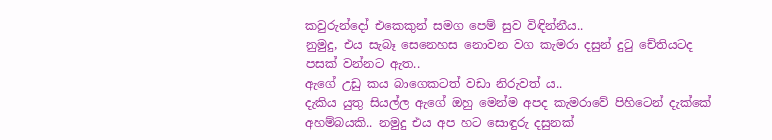කවුරුන්දෝ එකෙකුන් සමග පෙම් සුව විඳින්නීය..
නුමුදු, එය සැබෑ සෙනෙහස නොවන වග කැමරා දසුන් දුටු චේතියටද පසක් වන්නට ඇත..
ඇගේ උඩු කය බාගෙකටත් වඩා නිරුවත් ය..
දැකිය යුතු සියල්ල ඇගේ ඔහු මෙන්ම අපද කැමරාවේ පිහිටෙන් දැක්කේ අහම්බයකි.. නමුදු එය අප හට සොඳුරු දසුනක්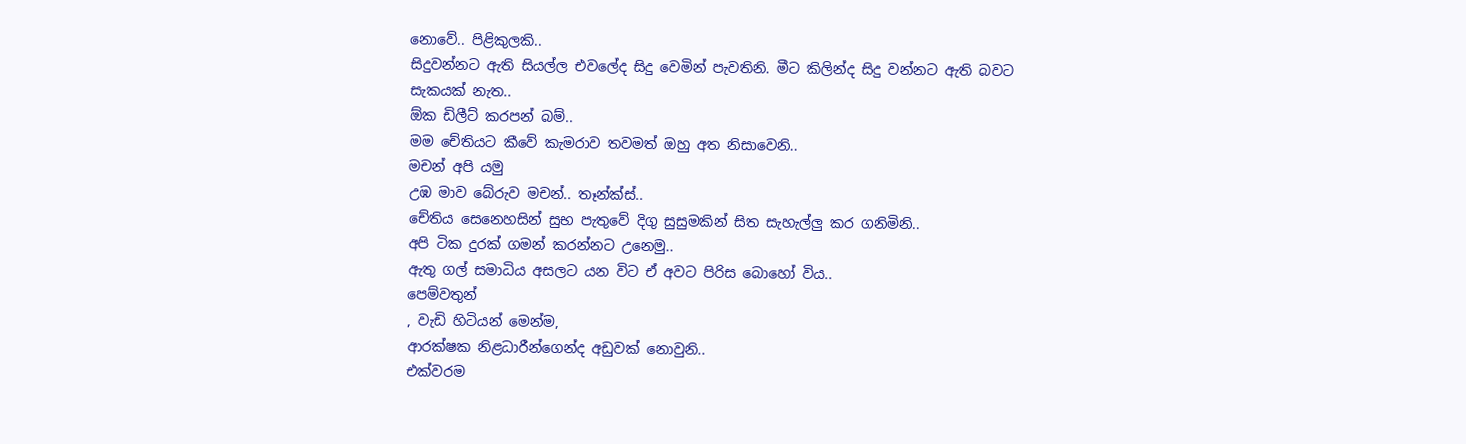නොවේ.. පිළිකුලකි..
සිදුවන්නට ඇති සියල්ල එවලේද සිදු වෙමින් පැවතිනි. මීට කිලින්ද සිදු වන්නට ඇති බවට සැකයක් නැත..
ඕක ඩිලීට් කරපන් බම්..
මම චේතියට කීවේ කැමරාව තවමත් ඔහු අත නිසාවෙනි..
මචන් අපි යමු
උඹ මාව බේරුව මචන්.. තෑන්ක්ස්..
චේතිය සෙනෙහසින් සුභ පැතුවේ දිගු සුසුමකින් සිත සැහැල්ලු කර ගනිමිනි..
අපි ටික දුරක් ගමන් කරන්නට උනෙමු..
ඇතු ගල් සමාධිය අසලට යන විට ඒ අවට පිරිස බොහෝ විය..
පෙම්වතුන්
, වැඩි හිටියන් මෙන්ම,
ආරක්ෂක නිළධාරීන්ගෙන්ද අඩුවක් නොවුනි..
එක්වරම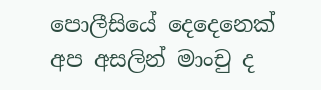පොලීසියේ දෙදෙනෙක් අප අසලින් මාංචු ද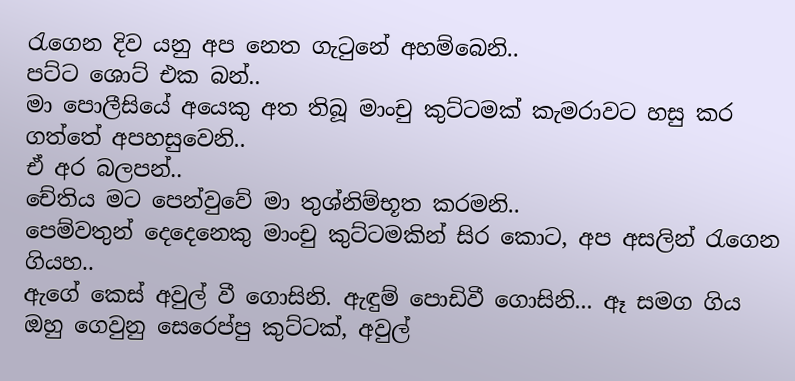රැගෙන දිව යනු අප නෙත ගැටුනේ අහම්බෙනි..
පට්ට ශොට් එක බන්..
මා පොලීසියේ අයෙකු අත තිබූ මාංචු කුට්ටමක් කැමරාවට හසු කර ගත්තේ අපහසුවෙනි..
ඒ අර බලපන්..
චේතිය මට පෙන්වුවේ මා තුශ්නිම්භූත කරමනි..
පෙම්වතුන් දෙදෙනෙකු මාංචු කුට්ටමකින් සිර කොට, අප අසලින් රැගෙන ගියහ..
ඇගේ කෙස් අවුල් වී ගොසිනි. ඇඳුම් පොඩිවී ගොසිනි... ඈ සමග ගිය ඔහු ගෙවුනු සෙරෙප්පු කුට්ටක්, අවුල්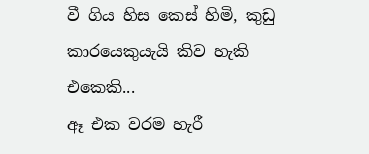වී ගිය හිස කෙස් හිමි, කුඩු කාරයෙකුයැයි කිව හැකි එකෙකි...
ඈ එක වරම හැරී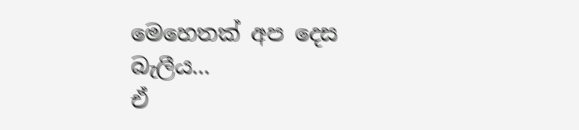මෙහෙතක් අප දෙස බැලීය...
ඒ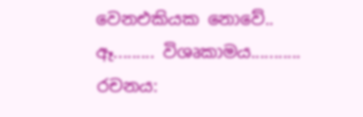වෙනඑකියක නොවේ..
ඈ......... විශෘකාමය...........
රචනය: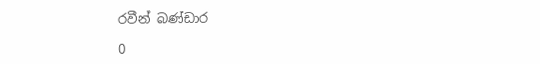රවීන් බණ්ඩාර

0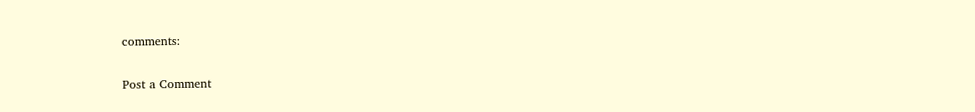comments:

Post a Comment